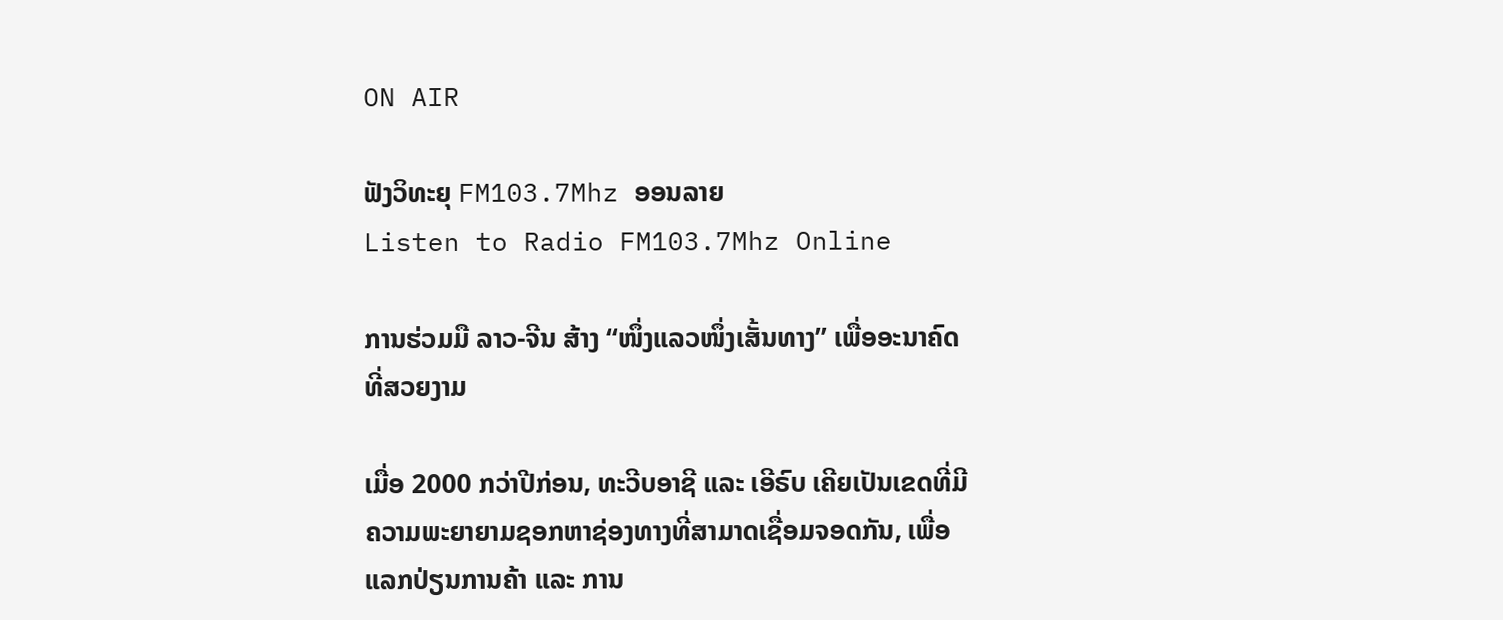ON AIR

ຟັງວິທະຍຸ FM103.7Mhz ອອນລາຍ
Listen to Radio FM103.7Mhz Online

ການຮ່ວມມື ລາວ-ຈີນ ສ້າງ “ໜຶ່ງແລວໜຶ່ງເສັ້ນທາງ” ເພື່ອອະນາຄົດທີ່ສວຍງາມ

ເມື່ອ 2000 ກວ່າປີກ່ອນ, ທະວີບອາຊີ ແລະ ເອີຣົບ ເຄີຍເປັນເຂດທີ່ມີຄວາມພະຍາຍາມຊອກຫາຊ່ອງທາງທີ່ສາມາດເຊື່ອມຈອດກັນ, ເພື່ອແລກປ່ຽນການຄ້າ ແລະ ການ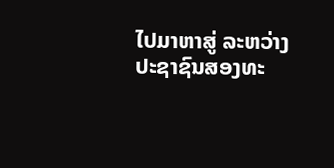ໄປມາຫາສູ່ ລະຫວ່າງປະຊາຊົນສອງທະ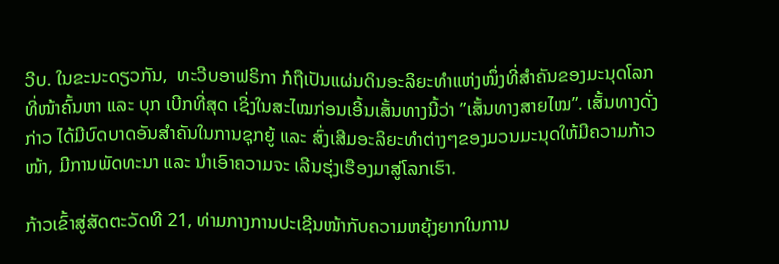ວີບ. ໃນຂະນະດຽວກັນ,  ທະວີບອາຟຣິກາ ກໍຖືເປັນແຜ່ນດິນອະລິຍະທຳແຫ່ງໜຶ່ງທີ່ສຳຄັນຂອງມະນຸດໂລກ ທີ່ໜ້າຄົ້ນຫາ ແລະ ບຸກ ເບີກທີ່ສຸດ ເຊິ່ງໃນສະໄໝກ່ອນເອີ້ນເສັ້ນທາງນີ້ວ່າ ”ເສັ້ນທາງສາຍໄໝ”. ເສັ້ນທາງດັ່ງກ່າວ ໄດ້ມີບົດບາດອັນສໍາຄັນໃນການຊຸກຍູ້ ແລະ ສົ່ງເສີມອະລິຍະທຳຕ່າງໆຂອງມວນມະນຸດໃຫ້ມີຄວາມກ້າວໜ້າ, ມີການພັດທະນາ ແລະ ນໍາເອົາຄວາມຈະ ເລີນຮຸ່ງເຮືອງມາສູ່ໂລກເຮົາ.

ກ້າວເຂົ້າສູ່ສັດຕະວັດທີ 21, ທ່າມກາງການປະເຊີນໜ້າກັບຄວາມຫຍຸ້ງຍາກໃນການ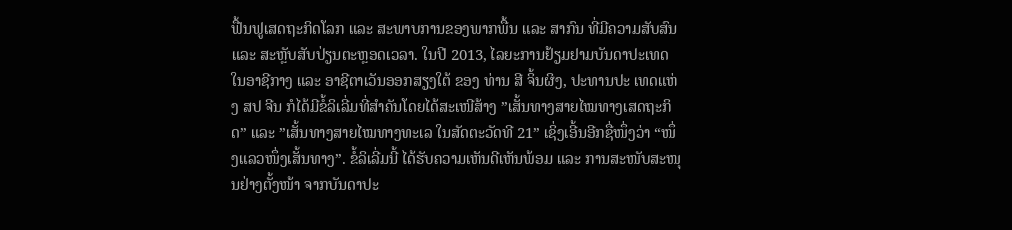ຟື້ນຟູເສດຖະກິດໂລກ ແລະ ສະພາບການຂອງພາກພື້ນ ແລະ ສາກົນ ທີ່ມີຄວາມສັບສົນ ແລະ ສະຫຼັບສັບປ່ຽນຕະຫຼອດເວລາ. ໃນປີ 2013, ໄລຍະການຢ້ຽມຢາມບັນດາປະເທດໃນອາຊີກາງ ແລະ ອາຊີຕາເວັນອອກສຽງໃຕ້ ຂອງ ທ່ານ ສີ ຈິ້ນຜິງ, ປະທານປະ ເທດແຫ່ງ ສປ ຈີນ ກໍໄດ້ມີຂໍ້ລິເລີ່ມທີ່ສຳຄັນໂດຍໄດ້ສະເໜີສ້າງ ”ເສັ້ນທາງສາຍໄໝທາງເສດຖະກິດ” ແລະ ”ເສັ້ນທາງສາຍໄໝທາງທະເລ ໃນສັດຕະວັດທີ 21” ເຊິ່ງເອີ້ນອີກຊື່ໜຶ່ງວ່າ “ໜຶ່ງແລວໜຶ່ງເສັ້ນທາງ”. ຂໍ້ລິເລີ່ມນີ້ ໄດ້ຮັບຄວາມເຫັນດີເຫັນພ້ອມ ແລະ ການສະໜັບສະໜຸນຢ່າງຕັ້ງໜ້າ ຈາກບັນດາປະ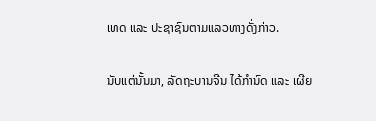ເທດ ແລະ ປະຊາຊົນຕາມແລວທາງດັ່ງກ່າວ.

ນັບແຕ່ນັ້ນມາ, ລັດຖະບານຈີນ ໄດ້ກຳນົດ ແລະ ເຜີຍ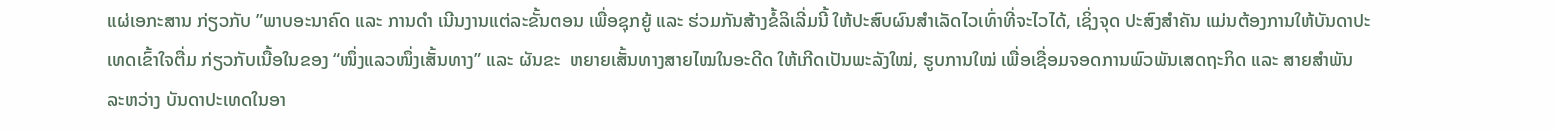ແຜ່ເອກະສານ ກ່ຽວກັບ ”ພາບອະນາຄົດ ແລະ ການດຳ ເນີນງານແຕ່ລະຂັ້ນຕອນ ເພື່ອຊຸກຍູ້ ແລະ ຮ່ວມກັນສ້າງຂໍ້ລິເລີ່ມນີ້ ໃຫ້ປະສົບຜົນສໍາເລັດໄວເທົ່າທີ່ຈະໄວໄດ້, ເຊິ່ງຈຸດ ປະສົງສໍາຄັນ ແມ່ນຕ້ອງການໃຫ້ບັນດາປະເທດເຂົ້າໃຈຕື່ມ ກ່ຽວກັບເນື້ອໃນຂອງ “ໜຶ່ງແລວໜຶ່ງເສັ້ນທາງ” ແລະ ຜັນຂະ  ຫຍາຍເສັ້ນທາງສາຍໄໝໃນອະດີດ ໃຫ້ເກີດເປັນພະລັງໃໝ່, ຮູບການໃໝ່ ເພື່ອເຊື່ອມຈອດການພົວພັນເສດຖະກິດ ແລະ ສາຍສໍາພັນ ລະຫວ່າງ ບັນດາປະເທດໃນອາ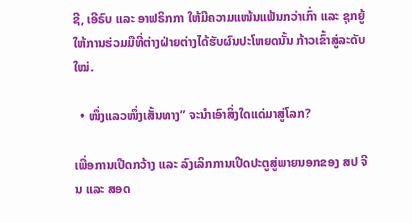ຊີ, ເອີຣົບ ແລະ ອາຟຣິກກາ ໃຫ້ມີຄວາມແໜ້ນແຟ້ນກວ່າເກົ່າ ແລະ ຊຸກຍູ້ໃຫ້ການຮ່ວມມືທີ່ຕ່າງຝ່າຍຕ່າງໄດ້ຮັບຜົນປະໂຫຍດນັ້ນ ກ້າວເຂົ້າສູ່ລະດັບໃໝ່.

  • ໜຶ່ງແລວໜຶ່ງເສັ້ນທາງ” ຈະນໍາເອົາສິ່ງໃດແດ່ມາສູ່ໂລກ?

ເພື່ອການເປີດກວ້າງ ແລະ ລົງເລິກການເປີດປະຕູສູ່ພາຍນອກຂອງ ສປ ຈີນ ແລະ ສອດ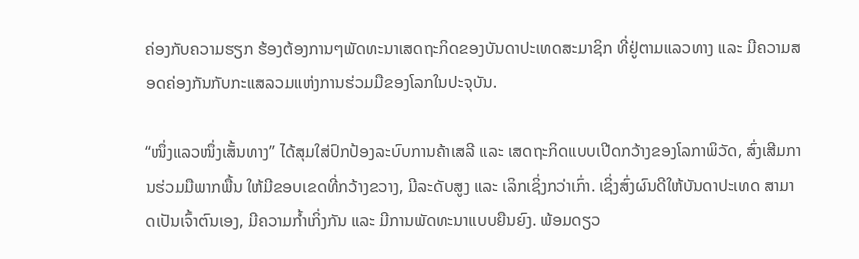ຄ່ອງກັບຄວາມຮຽກ ຮ້ອງຕ້ອງການໆພັດທະນາເສດຖະກິດຂອງບັນດາປະເທດສະມາຊິກ ທີ່ຢູ່ຕາມແລວທາງ ແລະ ມີຄວາມສອດຄ່ອງກັນກັບກະແສລວມແຫ່ງການຮ່ວມມືຂອງໂລກໃນປະຈຸບັນ.

“ໜຶ່ງແລວໜຶ່ງເສັ້ນທາງ” ໄດ້ສຸມໃສ່ປົກປ້ອງລະບົບການຄ້າເສລີ ແລະ ເສດຖະກິດແບບເປີດກວ້າງຂອງໂລກາພິວັດ, ສົ່ງເສີມການຮ່ວມມືພາກພື້ນ ໃຫ້ມີຂອບເຂດທີ່ກວ້າງຂວາງ, ມີລະດັບສູງ ແລະ ເລິກເຊິ່ງກວ່າເກົ່າ. ເຊິ່ງສົ່ງຜົນດີໃຫ້ບັນດາປະເທດ ສາມາດເປັນເຈົ້າຕົນເອງ, ມີຄວາມກໍ້າເກິ່ງກັນ ແລະ ມີການພັດທະນາແບບຍືນຍົງ. ພ້ອມດຽວ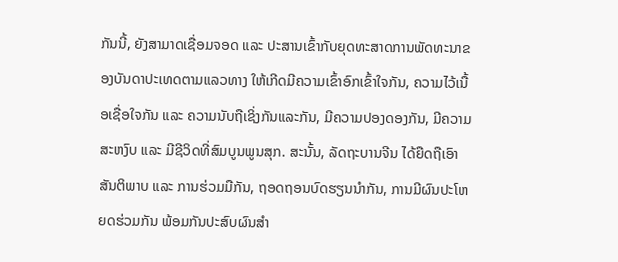ກັນນີ້, ຍັງສາມາດເຊື່ອມຈອດ ແລະ ປະສານເຂົ້າກັບຍຸດທະສາດການພັດທະນາຂອງບັນດາປະເທດຕາມແລວທາງ ໃຫ້ເກີດມີຄວາມເຂົ້າອົກເຂົ້າໃຈກັນ, ຄວາມໄວ້ເນື້ອເຊື່ອໃຈກັນ ແລະ ຄວາມນັບຖືເຊິ່ງກັນແລະກັນ, ມີຄວາມປອງດອງກັນ, ມີຄວາມສະຫງົບ ແລະ ມີຊີວິດທີ່ສົມບູນພູນສຸກ. ສະນັ້ນ, ລັດຖະບານຈີນ ໄດ້ຍືດຖືເອົາ ສັນຕິພາບ ແລະ ການຮ່ວມມືກັນ, ຖອດຖອນບົດຮຽນນຳກັນ, ການມີຜົນປະໂຫຍດຮ່ວມກັນ ພ້ອມກັນປະສົບຜົນສຳ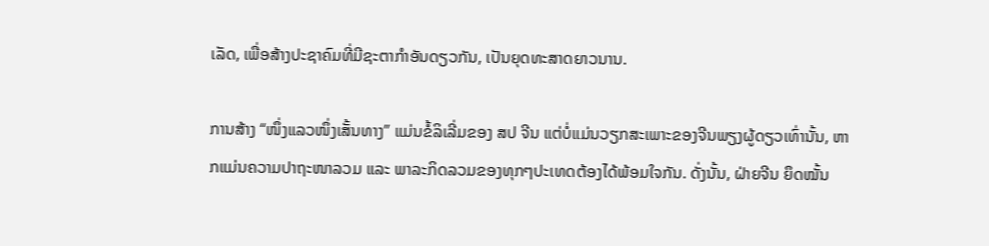ເລັດ, ເພື່ອສ້າງປະຊາຄົມທີ່ມີຊະຕາກຳອັນດຽວກັນ, ເປັນຍຸດທະສາດຍາວນານ.

ການສ້າງ “ໜຶ່ງແລວໜຶ່ງເສັ້ນທາງ” ແມ່ນຂໍ້ລິເລີ່ມຂອງ ສປ ຈີນ ແຕ່ບໍ່ແມ່ນວຽກສະເພາະຂອງຈີນພຽງຜູ້ດຽວເທົ່ານັ້ນ, ຫາກແມ່ນຄວາມປາຖະໜາລວມ ແລະ ພາລະກິດລວມຂອງທຸກໆປະເທດຕ້ອງໄດ້ພ້ອມໃຈກັນ. ດັ່ງນັ້ນ, ຝ່າຍຈີນ ຍຶດໝັ້ນ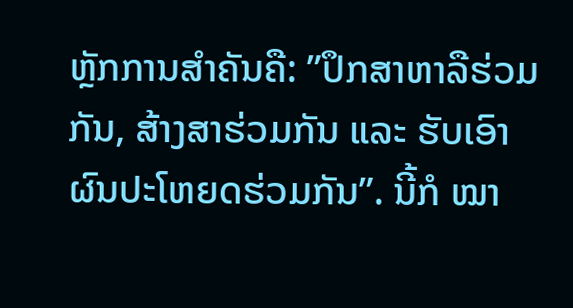ຫຼັກການສໍາຄັນຄື: ”ປຶກສາຫາລືຮ່ວມກັນ, ສ້າງສາຮ່ວມກັນ ແລະ ຮັບເອົາຜົນປະໂຫຍດຮ່ວມກັນ”. ນີ້ກໍ ໝາ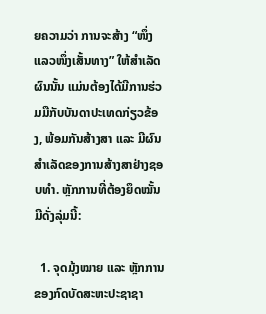ຍຄວາມວ່າ ການຈະສ້າງ “ໜຶ່ງແລວໜຶ່ງເສັ້ນທາງ” ໃຫ້ສໍາເລັດຜົນນັ້ນ ແມ່ນຕ້ອງໄດ້ມີການຮ່ວມມືກັບບັນດາປະເທດກ່ຽວຂ້ອງ, ພ້ອມກັນສ້າງສາ ແລະ ມີຜົນສຳເລັດຂອງການສ້າງສາຢ່າງຊອບທໍາ. ຫຼັກການທີ່ຕ້ອງຍຶດໝັ້ນມີດັ່ງລຸ່ມນີ້:

  1. ຈຸດມຸ້ງໝາຍ ແລະ ຫຼັກການຂອງກົດບັດສະຫະປະຊາຊາ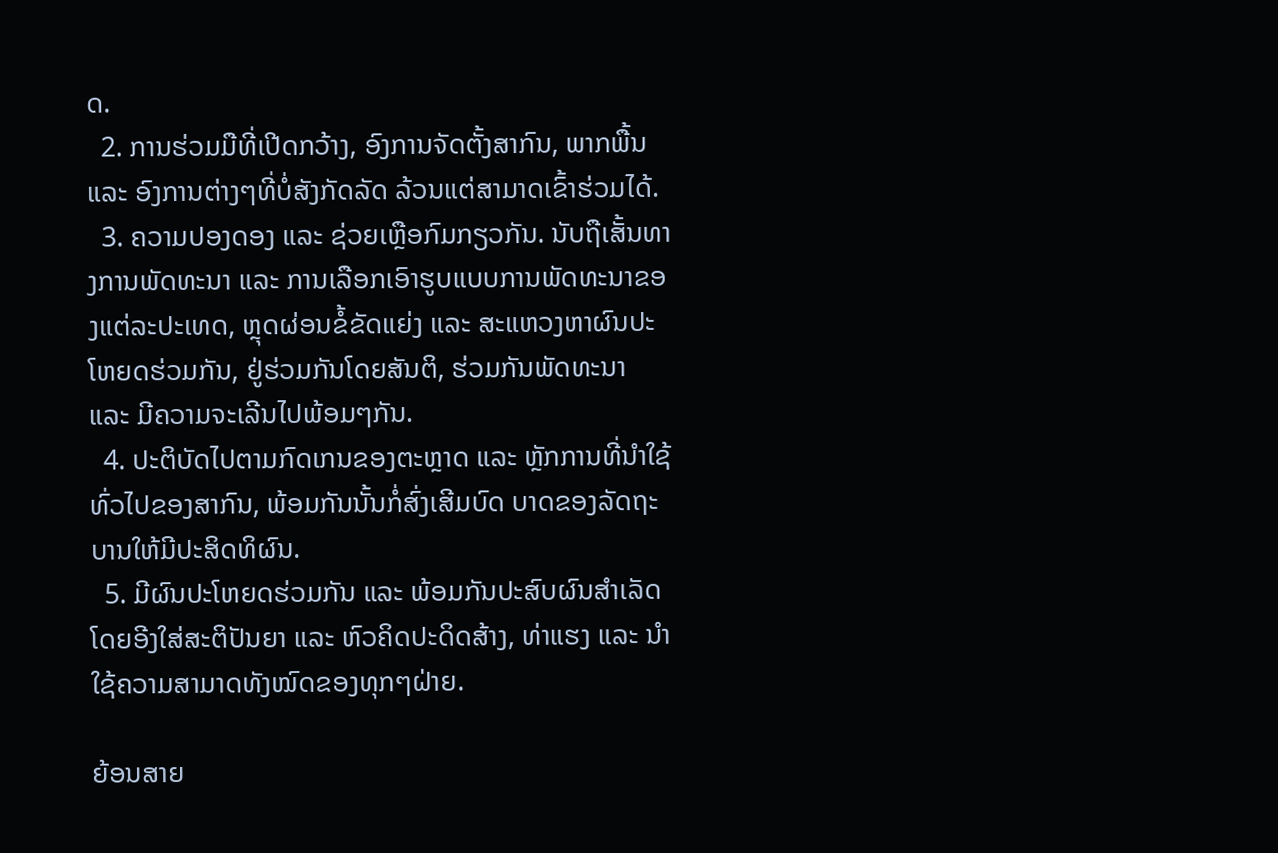ດ.
  2. ການຮ່ວມມືທີ່ເປີດກວ້າງ, ອົງການຈັດຕັ້ງສາກົນ, ພາກພື້ນ ແລະ ອົງການຕ່າງໆທີ່ບໍ່ສັງກັດລັດ ລ້ວນແຕ່ສາມາດເຂົ້າຮ່ວມໄດ້.
  3. ຄວາມປອງດອງ ແລະ ຊ່ວຍເຫຼືອກົມກຽວກັນ. ນັບຖືເສັ້ນທາງການພັດທະນາ ແລະ ການເລືອກເອົາຮູບແບບການພັດທະນາຂອງແຕ່ລະປະເທດ, ຫຼຸດຜ່ອນຂໍ້ຂັດແຍ່ງ ແລະ ສະແຫວງຫາຜົນປະໂຫຍດຮ່ວມກັນ, ຢູ່ຮ່ວມກັນໂດຍສັນຕິ, ຮ່ວມກັນພັດທະນາ ແລະ ມີຄວາມຈະເລີນໄປພ້ອມໆກັນ.
  4. ປະຕິບັດໄປຕາມກົດເກນຂອງຕະຫຼາດ ແລະ ຫຼັກການທີ່ນໍາໃຊ້ທົ່ວໄປຂອງສາກົນ, ພ້ອມກັນນັ້ນກໍ່ສົ່ງເສີມບົດ ບາດຂອງລັດຖະບານໃຫ້ມີປະສິດທິຜົນ.
  5. ມີຜົນປະໂຫຍດຮ່ວມກັນ ແລະ ພ້ອມກັນປະສົບຜົນສຳເລັດ ໂດຍອີງໃສ່ສະຕິປັນຍາ ແລະ ຫົວຄິດປະດິດສ້າງ, ທ່າແຮງ ແລະ ນໍາໃຊ້ຄວາມສາມາດທັງໝົດຂອງທຸກໆຝ່າຍ.

ຍ້ອນສາຍ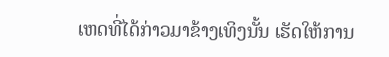ເຫດທີ່ໄດ້ກ່າວມາຂ້າງເທິງນັ້ນ ເຮັດໃຫ້ການ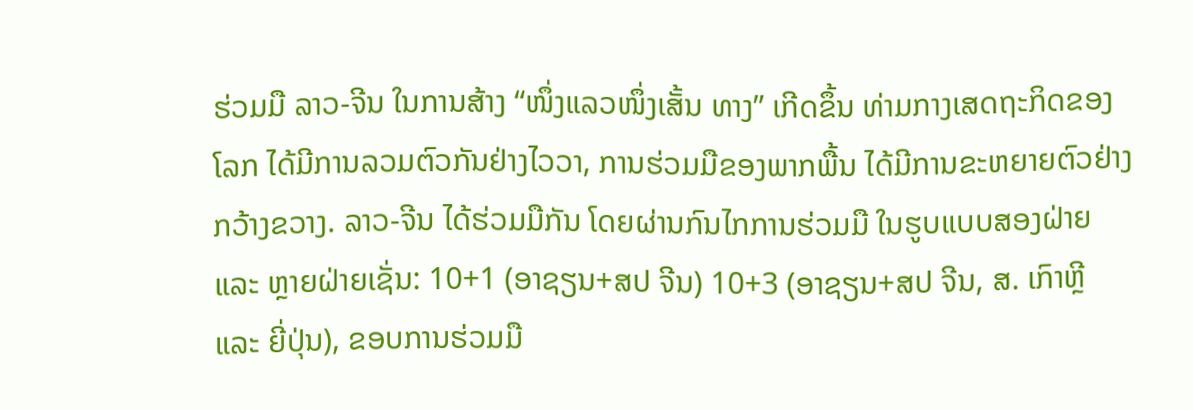ຮ່ວມມື ລາວ-ຈີນ ໃນການສ້າງ “ໜຶ່ງແລວໜຶ່ງເສັ້ນ ທາງ” ເກີດຂຶ້ນ ທ່າມກາງເສດຖະກິດຂອງໂລກ ໄດ້ມີການລວມຕົວກັນຢ່າງໄວວາ, ການຮ່ວມມືຂອງພາກພື້ນ ໄດ້ມີການຂະຫຍາຍຕົວຢ່າງກວ້າງຂວາງ. ລາວ-ຈີນ ໄດ້ຮ່ວມມືກັນ ໂດຍຜ່ານກົນໄກການຮ່ວມມື ໃນຮູບແບບສອງຝ່າຍ ແລະ ຫຼາຍຝ່າຍເຊັ່ນ: 10+1 (ອາຊຽນ+ສປ ຈີນ) 10+3 (ອາຊຽນ+ສປ ຈີນ, ສ. ເກົາຫຼີ ແລະ ຍີ່ປຸ່ນ), ຂອບການຮ່ວມມື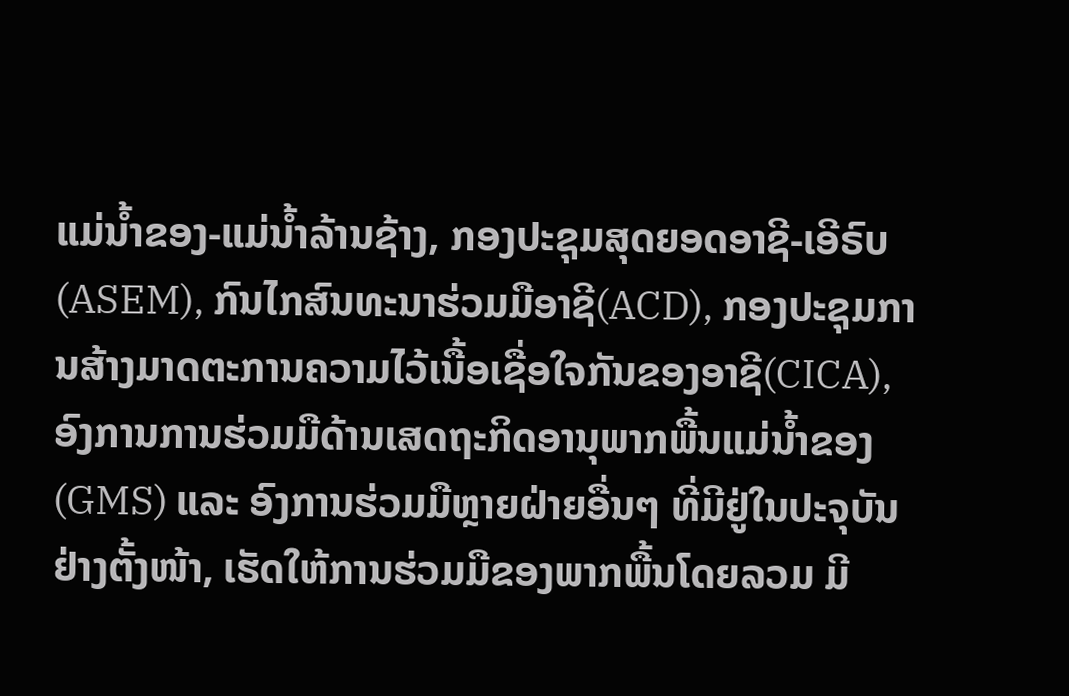ແມ່ນໍ້າຂອງ-ແມ່ນໍ້າລ້ານຊ້າງ, ກອງປະຊຸມສຸດຍອດອາຊີ-ເອີຣົບ (ASEM), ກົນໄກສົນທະນາຮ່ວມມືອາຊີ(ACD), ກອງປະຊຸມການສ້າງມາດຕະການຄວາມໄວ້ເນື້ອເຊື່ອໃຈກັນຂອງອາຊີ(CICA), ອົງການການຮ່ວມມືດ້ານເສດຖະກິດອານຸພາກພື້ນແມ່ນໍ້າຂອງ(GMS) ແລະ ອົງການຮ່ວມມືຫຼາຍຝ່າຍອື່ນໆ ທີ່ມີຢູ່ໃນປະຈຸບັນຢ່າງຕັ້ງໜ້າ, ເຮັດໃຫ້ການຮ່ວມມືຂອງພາກພື້ນໂດຍລວມ ມີ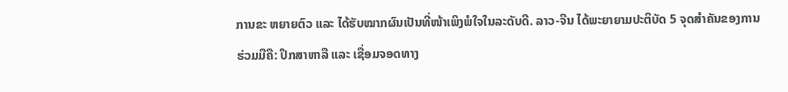ການຂະ ຫຍາຍຕົວ ແລະ ໄດ້ຮັບໝາກຜົນເປັນທີ່ໜ້າເພິງພໍໃຈໃນລະດັບດີ. ລາວ-ຈີນ ໄດ້ພະຍາຍາມປະຕິບັດ 5 ຈຸດສໍາຄັນຂອງການຮ່ວມມືຄື: ປຶກສາຫາລື ແລະ ເຊື່ອມຈອດທາງ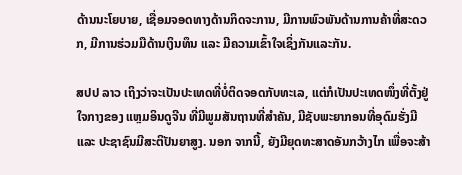ດ້ານນະໂຍບາຍ, ເຊື່ອມຈອດທາງດ້ານກິດຈະການ, ມີການພົວພັນດ້ານການຄ້າທີ່ສະດວກ, ມີການຮ່ວມມືດ້ານເງິນທຶນ ແລະ ມີຄວາມເຂົ້າໃຈເຊິ່ງກັນແລະກັນ.

ສປປ ລາວ ເຖິງວ່າຈະເປັນປະເທດທີ່ບໍ່ຕິດຈອດກັບທະເລ, ແຕ່ກໍເປັນປະເທດໜຶ່ງທີ່ຕັ້ງຢູ່ໃຈກາງຂອງ ແຫຼມອິນດູຈີນ ທີ່ມີພູມສັນຖານທີ່ສຳຄັນ, ມີຊັບພະຍາກອນທີ່ອຸດົມຮັ່ງມີ ແລະ ປະຊາຊົນມີສະຕິປັນຍາສູງ. ນອກ ຈາກນີ້, ຍັງມີຍຸດທະສາດອັນກວ້າງໄກ ເພື່ອຈະສ້າ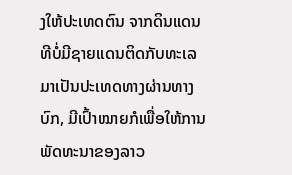ງໃຫ້ປະເທດຕົນ ຈາກດິນແດນ ທີບໍ່ມີຊາຍແດນຕິດກັບທະເລ ມາເປັນປະເທດທາງຜ່ານທາງບົກ, ມີເປົ້າໝາຍກໍເພື່ອໃຫ້ການພັດທະນາຂອງລາວ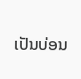ເປັນບ່ອນ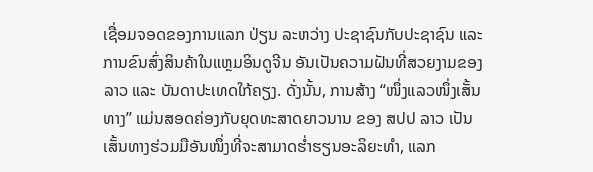ເຊື່ອມຈອດຂອງການແລກ ປ່ຽນ ລະຫວ່າງ ປະຊາຊົນກັບປະຊາຊົນ ແລະ ການຂົນສົ່ງສິນຄ້າໃນແຫຼມອິນດູຈີນ ອັນເປັນຄວາມຝັນທີ່ສວຍງາມຂອງລາວ ແລະ ບັນດາປະເທດໃກ້ຄຽງ. ດັ່ງນັ້ນ, ການສ້າງ “ໜຶ່ງແລວໜຶ່ງເສັ້ນທາງ” ແມ່ນສອດຄ່ອງກັບຍຸດທະສາດຍາວນານ ຂອງ ສປປ ລາວ ເປັນເສັ້ນທາງຮ່ວມມືອັນໜຶ່ງທີ່ຈະສາມາດຮໍ່າຮຽນອະລິຍະທຳ, ແລກ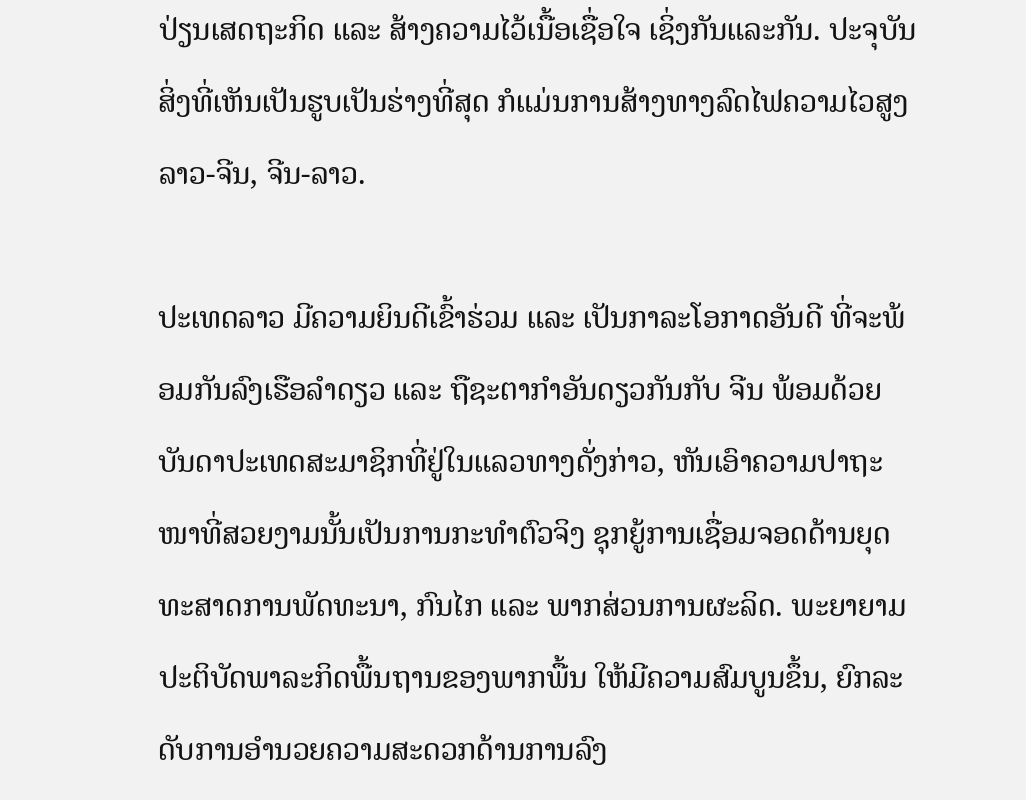ປ່ຽນເສດຖະກິດ ແລະ ສ້າງຄວາມໄວ້ເນື້ອເຊື່ອໃຈ ເຊິ່ງກັນແລະກັນ. ປະຈຸບັນສິ່ງທີ່ເຫັນເປັນຮູບເປັນຮ່າງທີ່ສຸດ ກໍແມ່ນການສ້າງທາງລົດໄຟຄວາມໄວສູງ ລາວ-ຈີນ, ຈີນ-ລາວ.

ປະເທດລາວ ມີຄວາມຍິນດີເຂົ້າຮ່ວມ ແລະ ເປັນກາລະໂອກາດອັນດີ ທີ່ຈະພ້ອມກັນລົງເຮືອລໍາດຽວ ແລະ ຖືຊະຕາກໍາອັນດຽວກັນກັບ ຈີນ ພ້ອມດ້ວຍ ບັນດາປະເທດສະມາຊິກທີ່ຢູ່ໃນແລວທາງດັ່ງກ່າວ, ຫັນເອົາຄວາມປາຖະໜາທີ່ສວຍງາມນັ້ນເປັນການກະທຳຕົວຈິງ ຊຸກຍູ້ການເຊື່ອມຈອດດ້ານຍຸດທະສາດການພັດທະນາ, ກົນໄກ ແລະ ພາກສ່ວນການຜະລິດ. ພະຍາຍາມປະຕິບັດພາລະກິດພື້ນຖານຂອງພາກພື້ນ ໃຫ້ມີຄວາມສົມບູນຂຶ້ນ, ຍົກລະດັບການອໍານວຍຄວາມສະດວກດ້ານການລົງ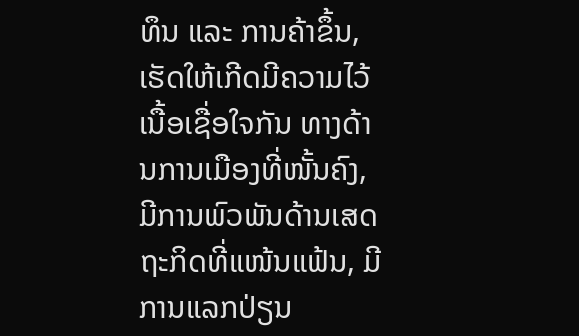ທຶນ ແລະ ການຄ້າຂຶ້ນ, ເຮັດໃຫ້ເກີດມີຄວາມໄວ້ເນື້ອເຊື່ອໃຈກັນ ທາງດ້ານການເມືອງທີ່ໜັ້ນຄົງ, ມີການພົວພັນດ້ານເສດຖະກິດທີ່ແໜ້ນແຟ້ນ, ມີການແລກປ່ຽນ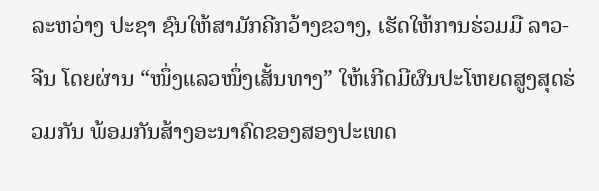ລະຫວ່າງ ປະຊາ ຊົນໃຫ້ສາມັກຄີກວ້າງຂວາງ, ເຮັດໃຫ້ການຮ່ວມມື ລາວ-ຈີນ ໂດຍຜ່ານ “ໜຶ່ງແລວໜຶ່ງເສັ້ນທາງ” ໃຫ້ເກີດມີຜົນປະໂຫຍດສູງສຸດຮ່ວມກັນ ພ້ອມກັນສ້າງອະນາຄົດຂອງສອງປະເທດ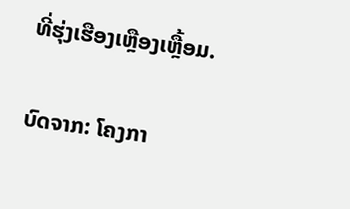ທີ່ຮຸ່ງເຮືອງເຫຼືອງເຫຼື້ອມ.

ບົດຈາກ: ໂຄງກາ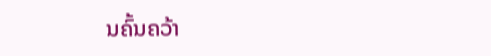ນຄົ້ນຄວ້າ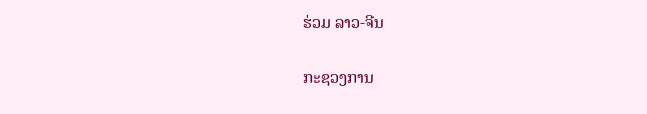ຮ່ວມ ລາວ-ຈີນ

ກະຊວງການ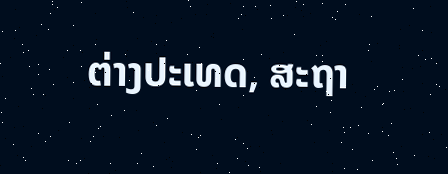ຕ່າງປະເທດ, ສະຖາ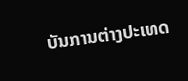ບັນການຕ່າງປະເທດ